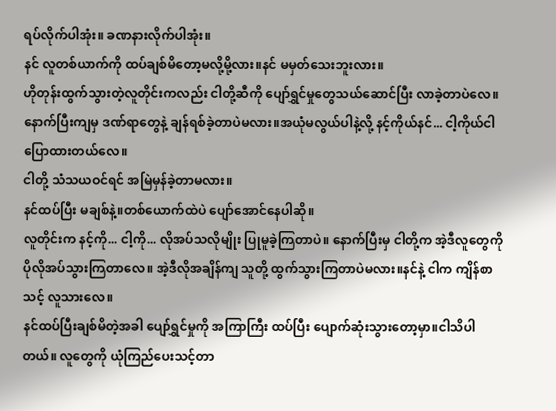ရပ်လိုက်ပါအုံး။ ခဏနားလိုက်ပါအုံး။
နင် လူတစ်ယာက်ကို ထပ်ချစ်မိတော့မလို့မို့လား။နင် မမှတ်သေးဘူးလား။
ဟိုတုန်းထွက်သွားတဲ့လူတိုင်းကလည်း ငါတို့ဆီကို ပျော်ရွှင်မှုတွေသယ်ဆောင်ပြီး လာခဲ့တာပဲလေ။ နောက်ပြီးကျမှ ဒဏ်ရာတွေနဲ့ ချန်ရစ်ခဲ့တာပဲမလား။အယုံမလွယ်ပါနဲ့လို့ နင့်ကိုယ်နင်... ငါ့ကိုယ်ငါ ပြောထားတယ်လေ။
ငါတို့ သံသယဝင်ရင် အမြဲမှန်ခဲ့တာမလား။
နင်ထပ်ပြီး မချစ်နဲ့။တစ်ယောက်ထဲပဲ ပျော်အောင်နေပါဆို။
လူတိုင်းက နင့်ကို... ငါ့ကို... လိုအပ်သလိုမျိုး ပြုမူခဲ့ကြတာပဲ။ နောက်ပြီးမှ ငါတို့က အဲ့ဒီလူတွေကို ပိုလိုအပ်သွားကြတာလေ။ အဲ့ဒီလိုအချိန်ကျ သူတို့ ထွက်သွားကြတာပဲမလား။နင်နဲ့ ငါက ကျိန်စာသင့် လူသားလေ။
နင်ထပ်ပြီးချစ်မိတဲ့အခါ ပျော်ရွှင်မှုကို အကြာကြီး ထပ်ပြီး ပျောက်ဆုံးသွားတော့မှာ။ငါသိပါတယ်။ လူတွေကို ယုံကြည်ပေးသင့်တာ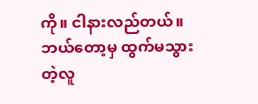ကို။ ငါနားလည်တယ်။ ဘယ်တော့မှ ထွက်မသွားတဲ့လူ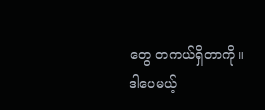တွေ တကယ်ရှိတာကို။ ဒါပေမယ့်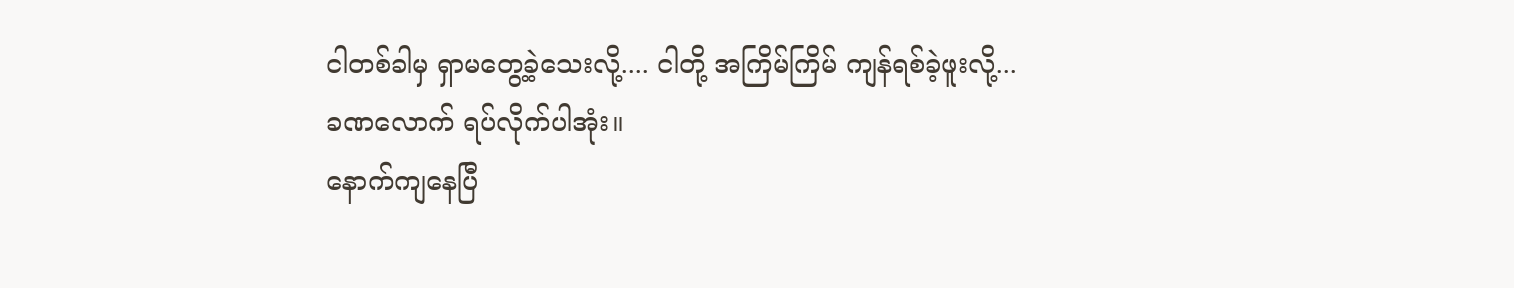ငါတစ်ခါမှ ရှာမတွေ့ခဲ့သေးလို့.... ငါတို့ အကြိမ်ကြိမ် ကျန်ရစ်ခဲ့ဖူးလို့...
ခဏလောက် ရပ်လိုက်ပါအုံး။
နောက်ကျနေပြီ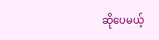ဆိုပေမယ့်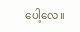ပေါ့လေ။